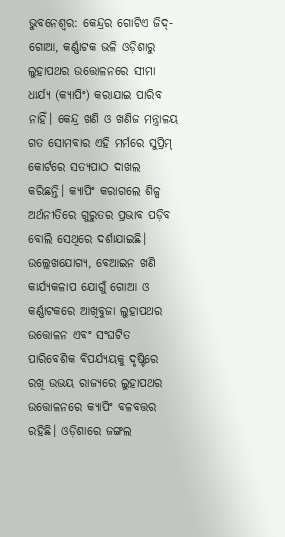ଭୁବନେଶ୍ବର: କେନ୍ଦ୍ରର ଗୋଟିଏ ଜିଦ୍-ଗୋଆ, କର୍ଣ୍ଣାଟକ ଭଳି ଓଡ଼ିଶାରୁ ଲୁହାପଥର ଉତ୍ତୋଳନରେ ସୀମା ଧାର୍ଯ୍ୟ (କ୍ୟାପିଂ) କରାଯାଇ ପାରିବ ନାହିଁ। କେନ୍ଦ୍ର ଖଣି ଓ ଖଣିଜ ମନ୍ତ୍ରାଳୟ ଗତ ସୋମବାର ଏହି ମର୍ମରେ ସୁପ୍ରିମ୍ କୋର୍ଟରେ ସତ୍ୟପାଠ ଦାଖଲ କରିଛନ୍ତି। କ୍ୟାପିଂ କରାଗଲେ ଶିଳ୍ପ ଅର୍ଥନୀତିରେ ଗୁରୁତର ପ୍ରଭାବ ପଡ଼ିବ ବୋଲି ସେଥିରେ ଦର୍ଶାଯାଇଛି। ଉଲ୍ଲେଖଯୋଗ୍ୟ, ବେଆଇନ ଖଣି କାର୍ଯ୍ୟକଳାପ ଯୋଗୁଁ ଗୋଆ ଓ କର୍ଣ୍ଣାଟକରେ ଆଖିବୁଜା ଲୁହାପଥର ଉତ୍ତୋଳନ ଏବଂ ସଂଘଟିତ ପାରିବେଶିକ ବିପର୍ଯ୍ୟୟକୁ ଦୃଷ୍ଟିରେ ରଖି ଉଭୟ ରାଜ୍ୟରେ ଲୁହାପଥର ଉତ୍ତୋଳନରେ କ୍ୟାପିଂ ବଳବତ୍ତର ରହିଛି। ଓଡ଼ିଶାରେ ଜଙ୍ଗଲ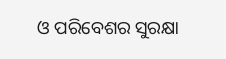ଓ ପରିବେଶର ସୁରକ୍ଷା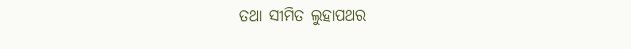ତଥା ସୀମିତ ଲୁହାପଥର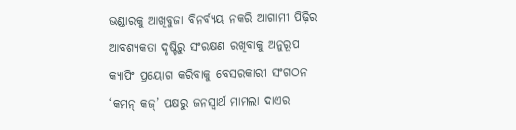ଭଣ୍ଡାରକୁ ଆଖିବୁଜା ବିନର୍ବ୍ୟୟ ନକରି ଆଗାମୀ ପିଢ଼ିର ଆବଶ୍ୟକତା ଦୃଷ୍ଟିରୁ ସଂରକ୍ଷଣ ରଖିବାକୁ ଅନୁରୂପ କ୍ୟାପିଂ ପ୍ରୟୋଗ କରିବାକୁ ବେସରକାରୀ ସଂଗଠନ ‘କମନ୍ କଜ୍’ ପକ୍ଷରୁ ଜନସ୍ବାର୍ଥ ମାମଲା ଦାଏର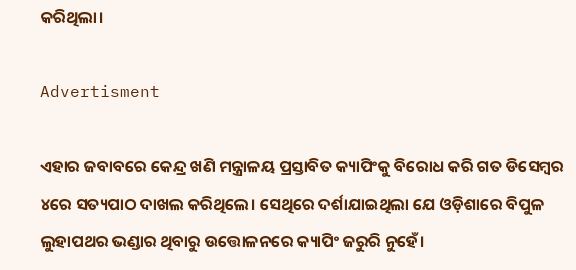କରିଥିଲା।

Advertisment

ଏହାର ଜବାବରେ କେନ୍ଦ୍ର ଖଣି ମନ୍ତ୍ରାଳୟ ପ୍ରସ୍ତାବିତ କ୍ୟାପିଂକୁ ବିରୋଧ କରି ଗତ ଡିସେମ୍ବର ୪ରେ ସତ୍ୟପାଠ ଦାଖଲ କରିଥିଲେ। ସେଥିରେ ଦର୍ଶାଯାଇଥିଲା ଯେ ଓଡ଼ିଶାରେ ବିପୁଳ ଲୁହାପଥର ଭଣ୍ଡାର ଥିବାରୁ ଉତ୍ତୋଳନରେ କ୍ୟାପିଂ ଜରୁରି ନୁହେଁ।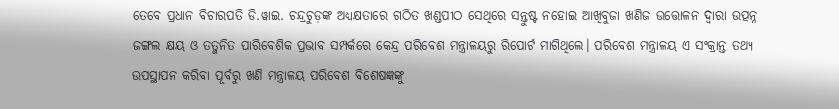ତେବେ ପ୍ରଧାନ ବିଚାରପତି ଡି.ୱାଇ. ଚନ୍ଦ୍ରଚୁଡ଼ଙ୍କ ଅଧ୍ୟକ୍ଷତାରେ ଗଠିତ ଖଣ୍ଡପୀଠ ସେଥିରେ ସନ୍ତୁଷ୍ଟ ନହୋଇ ଆଖିବୁଜା ଖଣିଜ ଉତ୍ତୋଳନ ଦ୍ବାରା ଉତ୍ପନ୍ନ ଜଙ୍ଗଲ କ୍ଷୟ ଓ ତତ୍ଜନିତ ପାରିବେଶିକ ପ୍ରଭାବ ସମ୍ପର୍କରେ କେନ୍ଦ୍ର ପରିବେଶ ମନ୍ତ୍ରାଳୟରୁ ରିପୋର୍ଟ ମାଗିଥିଲେ। ପରିବେଶ ମନ୍ତ୍ରାଳୟ ଏ ସଂକ୍ରାନ୍ତ ତଥ୍ୟ ଉପସ୍ଥାପନ କରିବା ପୂର୍ବରୁ ଖଣି ମନ୍ତ୍ରାଳୟ ପରିବେଶ ବିଶେଷଜ୍ଞଙ୍କୁ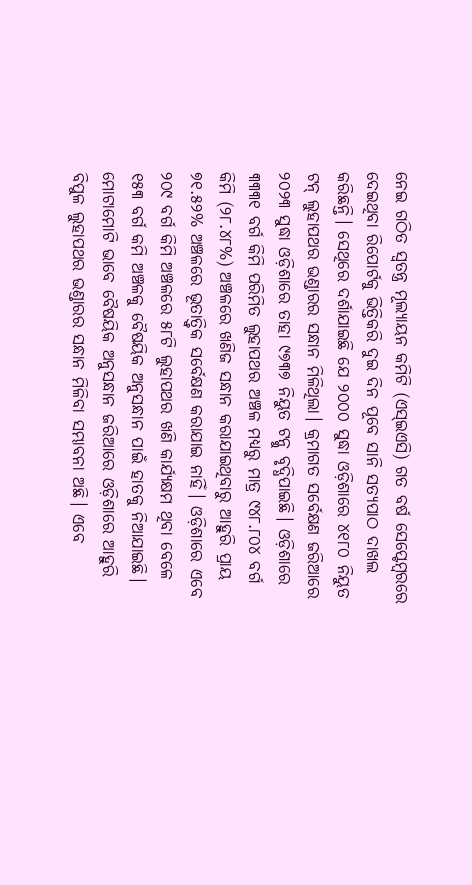ନେଇ ଗଠିତ ସ୍ବତନ୍ତ୍ର ମୂଲ୍ୟାୟନ କମିଟି (ଏସ୍‌ଇଏସି) ଗତ ବର୍ଷ ସେପ୍ଟେମ୍ବରରେ ଦେଇଥିବା ରିପୋର୍ଟକୁ ଭିତ୍ତିକରି ଦୁଇ ଦିନ ପୂବେ ସାନି ସତ୍ୟପାଠ ଦାଖଲ କରିଛନ୍ତି। ସେଥିରେ ଦର୍ଶାଯାଇଛି ଯେ ୨୦୦୦ ସୁଦ୍ଧା ଓଡ଼ିଶାରେ ୪୧୮୦ ନିୟୁତ ଟନ୍ ଲୁହାପଥର ଭଣ୍ଡାରର ସନ୍ଧାନ ମିଳିଥିଲା। କ୍ରମାଗତ ସର୍ବେକ୍ଷଣ ଜରିଆରେ ୨୦୨୩ ସୁଦ୍ଧା ଓଡ଼ିଶାରେ ତାହା ୯୭୩୭ ନିୟୁତ ଟନ୍କୁ ବୃଦ୍ଧିପାଇଛି। ଓଡ଼ିଶାରେ ୩୩୩୧ ବର୍ଗ କିମି ପରିମିତ ଲୁହାପଥର ଅଞ୍ଚଳ ମଧ୍ୟରୁ ମାତ୍ର ୯୪୮.୮୦୪ ବର୍ଗ କିମି (୨୮.୪୮%) ଅଞ୍ଚଳରେ ଖଣିଜ ସନ୍ଧାନ କରାଯାଇଥିବାରୁ ଆହୁରି ପ୍ରାୟ ୭୧.୫୨% ଅଞ୍ଚଳରେ ଭୂତାତ୍ତ୍ବିକ ସର୍ବେକ୍ଷଣ କରାଯାଇ ନାହିଁ। ଓଡ଼ିଶାରେ ଏବେ ୨୦୯ ବର୍ଗ କିମି ଅଞ୍ଚଳରେ ୫୮ଟି ଲୁହାପଥର ଖଣି କାର୍ଯ୍ୟକ୍ଷମ ଥିବା ବେଳେ ୧୫୩ ବର୍ଗ କମି ଅଞ୍ଚଳକୁ ବୈଷୟିକ ଅନୁସନ୍ଧାନ ପାଇଁ ହାତକୁ ନିଆଯାଇଛି। ମୋଟାମୋଟି ଭାବେ ବୈଷୟିକ ଅନୁସନ୍ଧାନ ଜରିଆରେ ଓଡ଼ିଶାରେ ଆହୁରି ବିପୁଳ ଲୁହାପଥର ଭଣ୍ଡାରର ସନ୍ଧାନ ମିଳିବା ସମ୍ଭାବନା ଅଛି। ଏବେ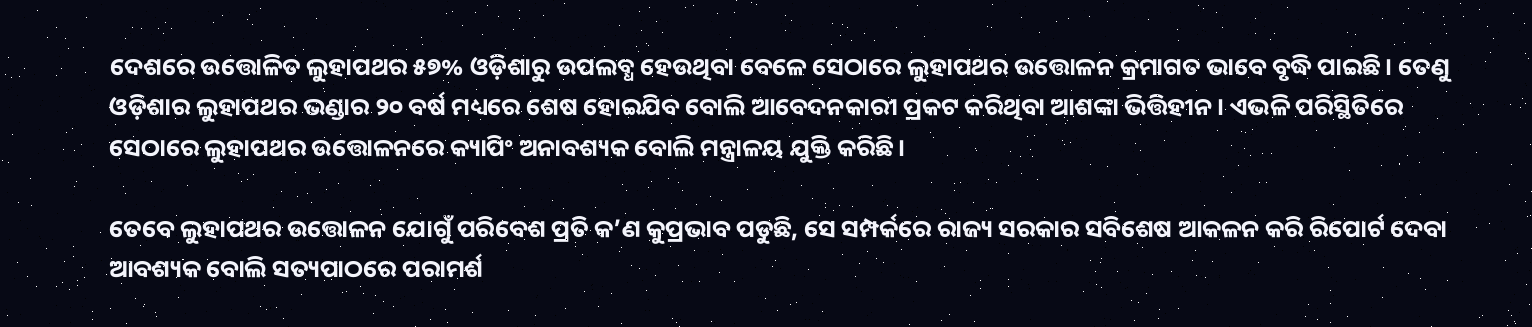ଦେଶରେ ଉତ୍ତୋଳିତ ଲୁହାପଥର ୫୭% ଓଡ଼ିଶାରୁ ଉପଲବ୍ଧ ହେଉଥିବା ବେଳେ ସେଠାରେ ଲୁହାପଥର ଉତ୍ତୋଳନ କ୍ରମାଗତ ଭାବେ ବୃଦ୍ଧି ପାଇଛି। ତେଣୁ ଓଡ଼ିଶାର ଲୁହାପଥର ଭଣ୍ଡାର ୨୦ ବର୍ଷ ମଧ୍ୟରେ ଶେଷ ହୋଇଯିବ ବୋଲି ଆବେଦନକାରୀ ପ୍ରକଟ କରିଥିବା ଆଶଙ୍କା ଭିତ୍ତିହୀନ। ଏଭଳି ପରିସ୍ଥିତିରେ ସେଠାରେ ଲୁହାପଥର ଉତ୍ତୋଳନରେ କ୍ୟାପିଂ ଅନାବଶ୍ୟକ ବୋଲି ମନ୍ତ୍ରାଳୟ ଯୁକ୍ତି କରିଛି।

ତେବେ ଲୁହାପଥର ଉତ୍ତୋଳନ ଯୋଗୁଁ ପରିବେଶ ପ୍ରତି କ’ଣ କୁପ୍ରଭାବ ପଡୁଛି, ସେ ସମ୍ପର୍କରେ ରାଜ୍ୟ ସରକାର ସବିଶେଷ ଆକଳନ କରି ରିପୋର୍ଟ ଦେବା ଆବଶ୍ୟକ ବୋଲି ସତ୍ୟପାଠରେ ପରାମର୍ଶ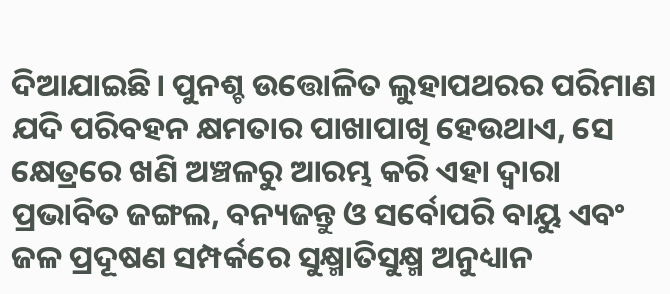ଦିଆଯାଇଛି। ପୁନଶ୍ଚ ଉତ୍ତୋଳିତ ଲୁହାପଥରର ପରିମାଣ ଯଦି ପରିବହନ କ୍ଷମତାର ପାଖାପାଖି ହେଉଥାଏ, ସେ କ୍ଷେତ୍ରରେ ଖଣି ଅଞ୍ଚଳରୁ ଆରମ୍ଭ କରି ଏହା ଦ୍ବାରା ପ୍ରଭାବିତ ଜଙ୍ଗଲ, ବନ୍ୟଜନ୍ତୁ ଓ ସର୍ବୋପରି ବାୟୁ ଏବଂ ଜଳ ପ୍ରଦୂଷଣ ସମ୍ପର୍କରେ ସୁକ୍ଷ୍ମାତିସୁକ୍ଷ୍ମ ଅନୁଧ୍ୟାନ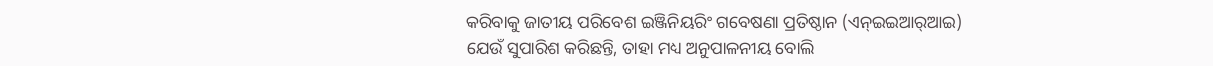କରିବାକୁ ଜାତୀୟ ପରିବେଶ ଇଞ୍ଜିନିୟରିଂ ଗବେଷଣା ପ୍ରତିଷ୍ଠାନ (ଏନ୍‌ଇଇଆର୍‌ଆଇ) ଯେଉଁ ସୁପାରିଶ କରିଛନ୍ତି, ତାହା ମଧ୍ୟ ଅନୁପାଳନୀୟ ବୋଲି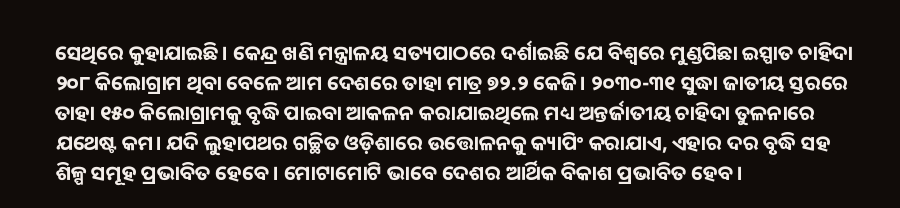ସେଥିରେ କୁହାଯାଇଛି। କେନ୍ଦ୍ର ଖଣି ମନ୍ତ୍ରାଳୟ ସତ୍ୟପାଠରେ ଦର୍ଶାଇଛି ଯେ ବିଶ୍ବରେ ମୁଣ୍ଡପିଛା ଇସ୍ପାତ ଚାହିଦା ୨୦୮ କିଲୋଗ୍ରାମ ଥିବା ବେଳେ ଆମ ଦେଶରେ ତାହା ମାତ୍ର ୭୨.୨ କେଜି। ୨୦୩୦-୩୧ ସୁଦ୍ଧା ଜାତୀୟ ସ୍ତରରେ ତାହା ୧୫୦ କିଲୋଗ୍ରାମକୁ ବୃଦ୍ଧି ପାଇବା ଆକଳନ କରାଯାଇଥିଲେ ମଧ୍ୟ ଅନ୍ତର୍ଜାତୀୟ ଚାହିଦା ତୁଳନାରେ ଯଥେଷ୍ଟ କମ। ଯଦି ଲୁହାପଥର ଗଚ୍ଛିତ ଓଡ଼ିଶାରେ ଉତ୍ତୋଳନକୁ କ୍ୟାପିଂ କରାଯାଏ, ଏହାର ଦର ବୃଦ୍ଧି ସହ ଶିଳ୍ପ ସମୂହ ପ୍ରଭାବିତ ହେବେ। ମୋଟାମୋଟି ଭାବେ ଦେଶର ଆର୍ଥିକ ବିକାଶ ପ୍ରଭାବିତ ହେବ।